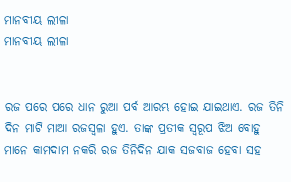ମାନବୀୟ ଲୀଳା
ମାନବୀୟ ଲୀଳା


ରଜ ପରେ ପରେ ଧାନ ରୁଆ ପର୍ବ ଆରମ୍ଭ ହୋଇ ଯାଇଥାଏ. ରଜ ତିନି ଦିନ ମାଟି ମାଆ ରଜସ୍ୱଳା ହୁଏ. ତାଙ୍କ ପ୍ରତୀକ ସ୍ୱରୂପ ଝିଅ ବୋହୁ ମାନେ କାମଦାମ ନକରି ରଜ ତିନିଦିନ ଯାକ ସଜବାଜ ହେବା ସହ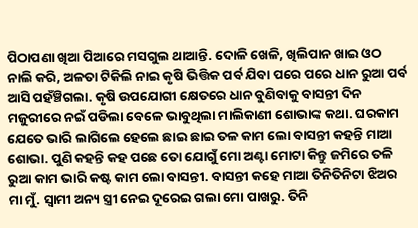ପିଠାପଣା ଖିଆ ପିଆରେ ମସଗୁଲ ଥାଆନ୍ତି. ଦୋଳି ଖେଳି, ଖିଲିପାନ ଖାଇ ଓଠ ନାଲି କରି, ଅଳତା ଟିକିଲି ନାଇ କୃଷି ଭିତ୍ତିକ ପର୍ବ ଯିବା ପରେ ପରେ ଧାନ ରୁଆ ପର୍ବ ଆସି ପହଁଞ୍ଚିଗଲା. କୃଷି ଉପଯୋଗୀ କ୍ଷେତରେ ଧାନ ବୁଣିବାକୁ ବାସନ୍ତୀ ଦିନ ମଜୁରୀରେ ନଇଁ ପଡିଲା ବେଳେ ଭାବୁଥିଲା ମାଲିକାଣୀ ଶୋଭାଙ୍କ କଥା. ଘରକାମ ଯେତେ ଭାରି ଲାଗିଲେ ହେଲେ ଛାଇ ଛାଇ ତଳ କାମ ଲୋ ବାସନ୍ତୀ କହନ୍ତି ମାଆ ଶୋଭା. ପୁଣି କହନ୍ତି କହ ପଛେ ତୋ ଯୋଗୁଁ ମୋ ଅଣ୍ଟା ମୋଟା କିନ୍ତୁ ଜମିରେ ତଳି ରୁଆ କାମ ଭାରି କଷ୍ଟ କାମ ଲୋ ବାସନ୍ତୀ. ବାସନ୍ତୀ କହେ ମାଆ ତିନିତିନିଟା ଝିଅର ମା ମୁଁ. ସ୍ୱାମୀ ଅନ୍ୟ ସ୍ତ୍ରୀ ନେଇ ଦୂରେଇ ଗଲା ମୋ ପାଖରୁ. ତିନି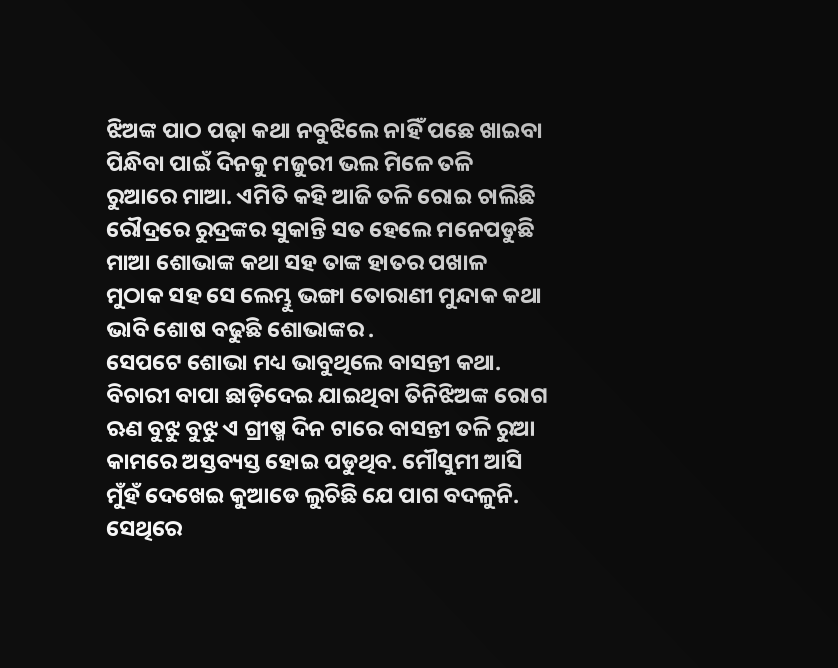ଝିଅଙ୍କ ପାଠ ପଢ଼ା କଥା ନବୁଝିଲେ ନାହିଁ ପଛେ ଖାଇବା ପିନ୍ଧିବା ପାଇଁ ଦିନକୁ ମଜୁରୀ ଭଲ ମିଳେ ତଳି ରୁଆରେ ମାଆ. ଏମିତି କହି ଆଜି ତଳି ରୋଇ ଚାଲିଛି ରୌଦ୍ରରେ ରୁଦ୍ରଙ୍କର ସୁକାନ୍ତି ସତ ହେଲେ ମନେପଡୁଛି ମାଆ ଶୋଭାଙ୍କ କଥା ସହ ତାଙ୍କ ହାତର ପଖାଳ ମୁଠାକ ସହ ସେ ଲେମ୍ଭୁ ଭଙ୍ଗା ତୋରାଣୀ ମୁନ୍ଦାକ କଥା ଭାବି ଶୋଷ ବଢୁଛି ଶୋଭାଙ୍କର .
ସେପଟେ ଶୋଭା ମଧ୍ୟ ଭାବୁଥିଲେ ବାସନ୍ତୀ କଥା. ବିଚାରୀ ବାପା ଛାଡ଼ିଦେଇ ଯାଇଥିବା ତିନିଝିଅଙ୍କ ରୋଗ ଋଣ ବୁଝୁ ବୁଝୁ ଏ ଗ୍ରୀଷ୍ମ ଦିନ ଟାରେ ବାସନ୍ତୀ ତଳି ରୁଆ କାମରେ ଅସ୍ତବ୍ୟସ୍ତ ହୋଇ ପଡୁଥିବ. ମୌସୁମୀ ଆସି ମୁଁହଁ ଦେଖେଇ କୁଆଡେ ଲୁଚିଛି ଯେ ପାଗ ବଦଳୁନି. ସେଥିରେ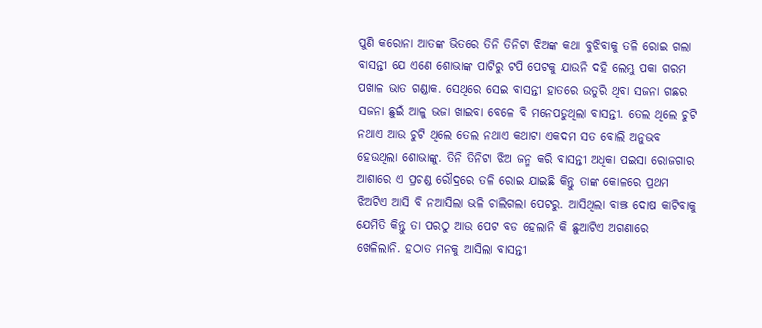ପୁଣି କରୋନା ଆତଙ୍କ ଭିତରେ ତିନି ତିନିଟା ଝିଅଙ୍କ କଥା ବୁଝିବାକୁ ତଳି ରୋଇ ଗଲା ବାସନ୍ତୀ ଯେ ଏଣେ ଶୋଭାଙ୍କ ପାଟିରୁ ଟପି ପେଟକୁ ଯାଉନି ଦହି ଲେମ୍ଭୁ ପକା ଗରମ ପଖାଳ ଭାତ ଗଣ୍ଡାକ. ସେଥିରେ ସେଇ ବାସନ୍ତୀ ହାତରେ ଉତୁରି ଥିବା ସଜନା ଗଛର ସଜନା ଛୁଇଁ ଆଳୁ ଭଜା ଖାଇବା ବେଳେ ବି ମନେପଡୁଥିଲା ବାସନ୍ତୀ. ତେଲ ଥିଲେ ଚୁଟି ନଥାଏ ଆଉ ଚୁଟି ଥିଲେ ତେଲ ନଥାଏ କଥାଟା ଏକଦମ ସତ ବୋଲି ଅନୁଭବ ହେଉଥିଲା ଶୋଭାଙ୍କୁ. ତିନି ତିନିଟା ଝିଅ ଜନ୍ମ କରି ବାସନ୍ତୀ ଅଧିକା ପଇସା ରୋଜଗାର ଆଶାରେ ଏ ପ୍ରଚଣ୍ଡ ରୌଦ୍ରରେ ତଳି ରୋଇ ଯାଇଛି କିନ୍ତୁ ତାଙ୍କ କୋଳରେ ପ୍ରଥମ ଝିଅଟିଏ ଆସି ବି ନଆସିଲା ଭଳି ଚାଲିଗଲା ପେଟରୁ. ଆସିଥିଲା ବାଞ୍ଝ ଦୋଷ କାଟିବାକୁ ଯେମିତି କିନ୍ତୁ ତା ପରଠୁ ଆଉ ପେଟ ବଡ ହେଲାନି କି ଛୁଆଟିଏ ଅଗଣାରେ ଖେଳିଲାନି. ହଠାତ ମନକୁ ଆସିଲା ବାସନ୍ତୀ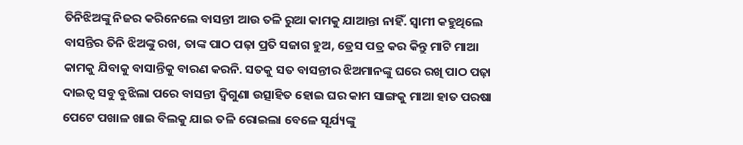ତିନିଝିଅଙ୍କୁ ନିଜର କରିନେଲେ ବାସନ୍ତୀ ଆଉ ତଳି ରୁଆ କାମକୁ ଯାଆନ୍ତା ନାହିଁ. ସ୍ୱାମୀ କହୁଥିଲେ ବାସନ୍ତିର ତିନି ଝିଅଙ୍କୁ ରଖ, ତାଙ୍କ ପାଠ ପଢ଼ା ପ୍ରତି ସଜାଗ ହୁଅ, ଡ୍ରେସ ପତ୍ର କର କିନ୍ତୁ ମାଟି ମାଆ କାମକୁ ଯିବାକୁ ବାସାନ୍ତିକୁ ବାରଣ କରନି. ସତକୁ ସତ ବାସନ୍ତୀର ଝିଅମାନଙ୍କୁ ଘରେ ରଖି ପାଠ ପଢ଼ା ଦାଇତ୍ୱ ସବୁ ବୁଝିଲା ପରେ ବାସନ୍ତୀ ଦ୍ବିଗୁଣା ଉତ୍ସାହିତ ହୋଇ ଘର କାମ ସାଙ୍ଗକୁ ମାଆ ହାତ ପରଷା ପେଟେ ପଖାଳ ଖାଇ ବିଲକୁ ଯାଇ ତଳି ରୋଇଲା ବେଳେ ସୂର୍ଯ୍ୟଙ୍କୁ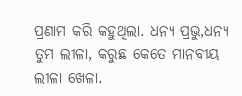ପ୍ରଣାମ କରି କହୁଥିଲା. ଧନ୍ୟ ପ୍ରଭୁ,ଧନ୍ୟ ତୁମ ଲୀଳା, କରୁଛ କେତେ ମାନବୀୟ ଲୀଳା ଖେଳା.